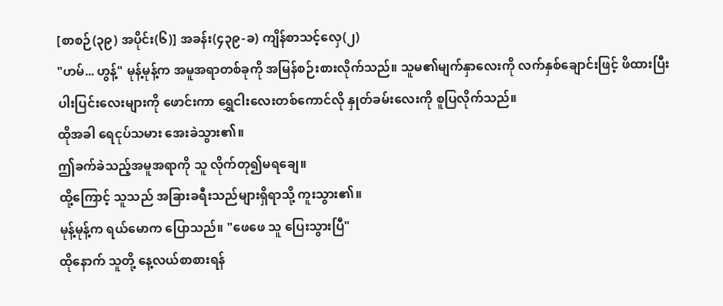[စာစဉ်(၃၉) အပိုင်း(၆)] အခန်း(၄၃၉-ခ) ကျိန်စာသင့်လှေ(၂)
"ဟမ်... ဟွန့်" မုန့်မုန့်က အမူအရာတစ်ခုကို အမြန်စဉ်းစားလိုက်သည်။ သူမ၏မျက်နှာလေးကို လက်နှစ်ချောင်းဖြင့် ဖိထားပြီး ပါးပြင်းလေးများကို ဖောင်းကာ ရွှေငါးလေးတစ်ကောင်လို နှုတ်ခမ်းလေးကို စူပြလိုက်သည်။
ထိုအခါ ရေငုပ်သမား အေးခဲသွား၏။
ဤခက်ခဲသည့်အမူအရာကို သူ လိုက်တု၍မရချေ။
ထို့ကြောင့် သူသည် အခြားခရီးသည်များရှိရာသို့ ကူးသွား၏။
မုန့်မုန့်က ရယ်မောက ပြောသည်။ "ဖေဖေ သူ ပြေးသွားပြီ"
ထိုနောက် သူတို့ နေ့လယ်စာစားရန်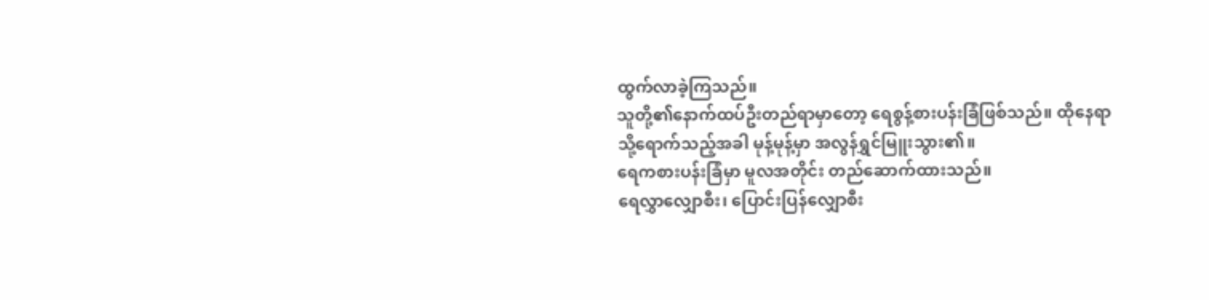ထွက်လာခဲ့ကြသည်။
သူတို့၏နောက်ထပ်ဦးတည်ရာမှာတော့ ရေစွန့်စားပန်းခြံဖြစ်သည်။ ထိုနေရာသို့ရောက်သည့်အခါ မုန့်မုန့်မှာ အလွန်ရွှင်မြူးသွား၏။
ရေကစားပန်းခြံမှာ မူလအတိုင်း တည်ဆောက်ထားသည်။
ရေလွှာလျှောစီး၊ ပြောင်းပြန်လျှောစီး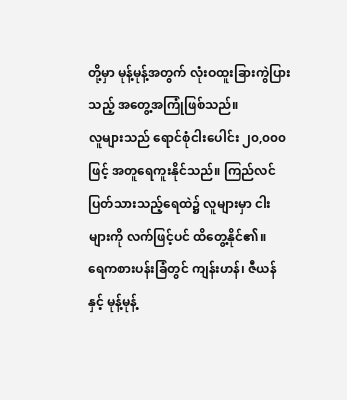တို့မှာ မုန့်မုန့်အတွက် လုံးဝထူးခြားကွဲပြားသည့် အတွေ့အကြုံဖြစ်သည်။
လူများသည် ရောင်စုံငါးပေါင်း ၂၀,၀၀၀ ဖြင့် အတူရေကူးနိုင်သည်။ ကြည်လင်ပြတ်သားသည့်ရေထဲ၌ လူများမှာ ငါးများကို လက်ဖြင့်ပင် ထိတွေ့နိုင်၏။
ရေကစားပန်းခြံတွင် ကျန်းဟန်၊ ဇီယန်နှင့် မုန့်မုန့်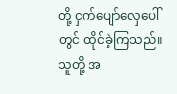တို့ ငှက်ပျော်လှေပေါ်တွင် ထိုင်ခဲ့ကြသည်။ သူတို့ အ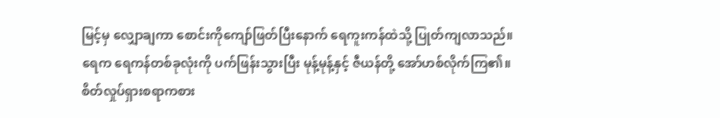မြင့်မှ လျှောချကာ စောင်းကိုကျော်ဖြတ်ပြီးနောက် ရေကူးကန်ထဲသို့ ပြုတ်ကျလာသည်။ ရေက ရေကန်တစ်ခုလုံးကို ပက်ဖြန်းသွားပြီး မုန့်မုန့်နှင့် ဇီယန်တို့ အော်ဟစ်လိုက်ကြ၏။
စိတ်လှုပ်ရှားစရာကစား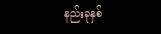နည်းခုနှစ်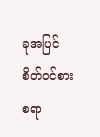ခုအပြင် စိတ်ဝင်စားစရာ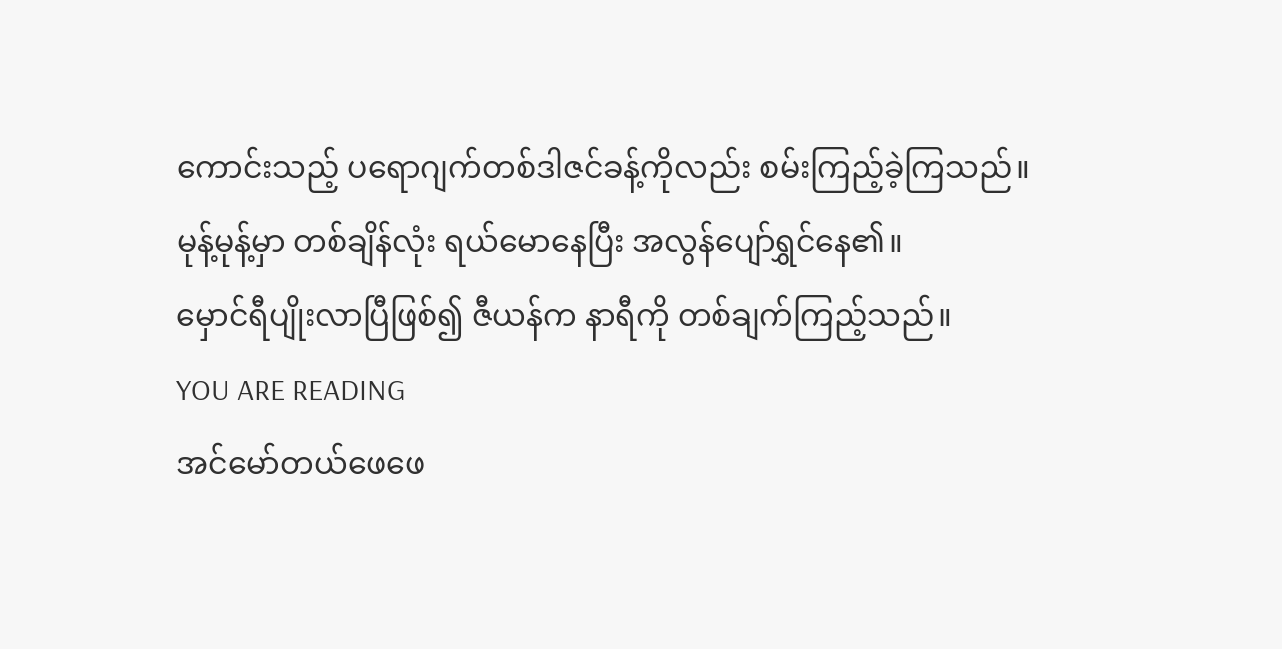ကောင်းသည့် ပရောဂျက်တစ်ဒါဇင်ခန့်ကိုလည်း စမ်းကြည့်ခဲ့ကြသည်။
မုန့်မုန့်မှာ တစ်ချိန်လုံး ရယ်မောနေပြီး အလွန်ပျော်ရွှင်နေ၏။
မှောင်ရီပျိုးလာပြီဖြစ်၍ ဇီယန်က နာရီကို တစ်ချက်ကြည့်သည်။
YOU ARE READING
အင်မော်တယ်ဖေဖေ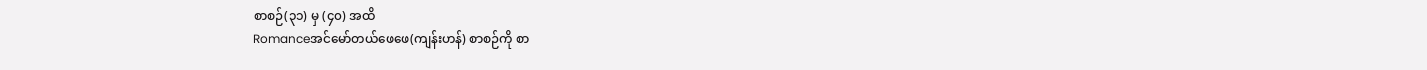စာစဉ်(၃၁) မှ (၄၀) အထိ
Romanceအင်မော်တယ်ဖေဖေ(ကျန်းဟန်) စာစဉ်ကို စာ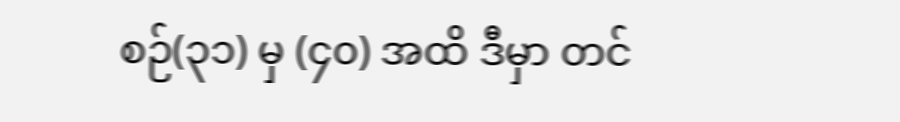စဉ်(၃၁) မှ (၄၀) အထိ ဒီမှာ တင်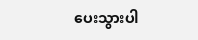ပေးသွားပါ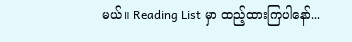မယ်။ Reading List မှာ ထည့်ထားကြပါနော်...